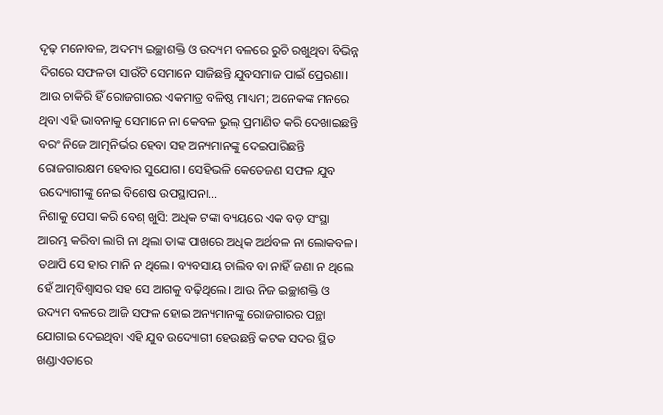ଦୃଢ଼ ମନୋବଳ, ଅଦମ୍ୟ ଇଚ୍ଛାଶକ୍ତି ଓ ଉଦ୍ୟମ ବଳରେ ରୁଚି ରଖୁଥିବା ବିଭିନ୍ନ ଦିଗରେ ସଫଳତା ସାଉଁଟି ସେମାନେ ସାଜିଛନ୍ତି ଯୁବସମାଜ ପାଇଁ ପ୍ରେରଣା। ଆଉ ଚାକିରି ହିଁ ରୋଜଗାରର ଏକମାତ୍ର ବଳିଷ୍ଠ ମାଧ୍ୟମ; ଅନେକଙ୍କ ମନରେ ଥିବା ଏହି ଭାବନାକୁ ସେମାନେ ନା କେବଳ ଭୁଲ୍ ପ୍ରମାଣିତ କରି ଦେଖାଇଛନ୍ତି ବରଂ ନିଜେ ଆତ୍ମନିର୍ଭର ହେବା ସହ ଅନ୍ୟମାନଙ୍କୁ ଦେଇପାରିଛନ୍ତି ରୋଜଗାରକ୍ଷମ ହେବାର ସୁଯୋଗ। ସେହିଭଳି କେତେଜଣ ସଫଳ ଯୁବ ଉଦ୍ୟୋଗୀଙ୍କୁ ନେଇ ବିଶେଷ ଉପସ୍ଥାପନା…
ନିଶାକୁ ପେସା କରି ବେଶ୍ ଖୁସି: ଅଧିକ ଟଙ୍କା ବ୍ୟୟରେ ଏକ ବଡ଼ ସଂସ୍ଥା ଆରମ୍ଭ କରିବା ଲାଗି ନା ଥିଲା ତାଙ୍କ ପାଖରେ ଅଧିକ ଅର୍ଥବଳ ନା ଲୋକବଳ। ତଥାପି ସେ ହାର ମାନି ନ ଥିଲେ। ବ୍ୟବସାୟ ଚାଲିବ ବା ନାହିଁ ଜଣା ନ ଥିଲେ ହେଁ ଆତ୍ମବିଶ୍ୱାସର ସହ ସେ ଆଗକୁ ବଢ଼ିଥିଲେ। ଆଉ ନିଜ ଇଚ୍ଛାଶକ୍ତି ଓ ଉଦ୍ୟମ ବଳରେ ଆଜି ସଫଳ ହୋଇ ଅନ୍ୟମାନଙ୍କୁ ରୋଜଗାରର ପନ୍ଥା ଯୋଗାଇ ଦେଇଥିବା ଏହି ଯୁବ ଉଦ୍ୟୋଗୀ ହେଉଛନ୍ତି କଟକ ସଦର ସ୍ଥିତ ଖଣ୍ଡାଏତାରେ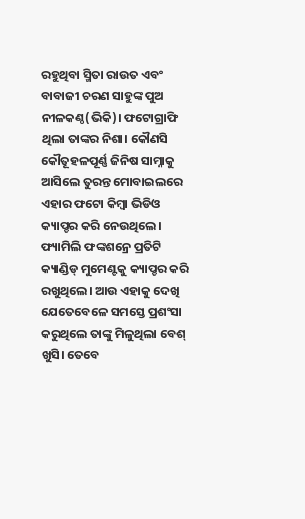ରହୁଥିବା ସ୍ମିତା ରାଉତ ଏବଂ ବାବାଜୀ ଚରଣ ସାହୁଙ୍କ ପୁଅ ନୀଳକଣ୍ଠ(ଭିକି)। ଫଟୋଗ୍ରାଫି ଥିଲା ତାଙ୍କର ନିଶା। କୌଣସି କୌତୂହଳପୂର୍ଣ୍ଣ ଜିନିଷ ସାମ୍ନାକୁ ଆସିଲେ ତୁରନ୍ତ ମୋବାଇଲରେ ଏହାର ଫଟୋ କିମ୍ବା ଭିଡିଓ କ୍ୟାପ୍ଚର କରି ନେଉଥିଲେ। ଫ୍ୟାମିଲି ଫଙ୍କଶନ୍ରେ ପ୍ରତିଟି କ୍ୟାଣ୍ଡିଡ୍ ମୁମେଣ୍ଟକୁ କ୍ୟାପ୍ଚର କରି ରଖୁଥିଲେ। ଆଉ ଏହାକୁ ଦେଖି ଯେତେବେଳେ ସମସ୍ତେ ପ୍ରଶଂସା କରୁଥିଲେ ତାଙ୍କୁ ମିଳୁଥିଲା ବେଶ୍ ଖୁସି। ତେବେ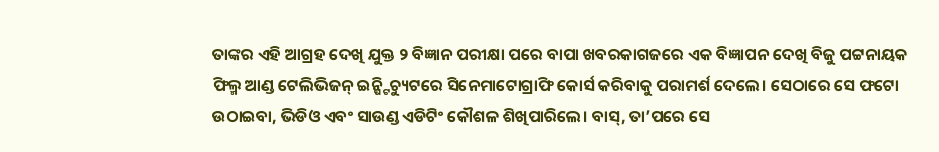ତାଙ୍କର ଏହି ଆଗ୍ରହ ଦେଖି ଯୁକ୍ତ ୨ ବିଜ୍ଞାନ ପରୀକ୍ଷା ପରେ ବାପା ଖବରକାଗଜରେ ଏକ ବିଜ୍ଞାପନ ଦେଖି ବିଜୁ ପଟ୍ଟନାୟକ ଫିଲ୍ମ ଆଣ୍ଡ ଟେଲିଭିଜନ୍ ଇନ୍ଷ୍ଟିଚ୍ୟୁଟରେ ସିନେମାଟୋଗ୍ରାଫି କୋର୍ସ କରିବାକୁ ପରାମର୍ଶ ଦେଲେ। ସେଠାରେ ସେ ଫଟୋ ଉଠାଇବା, ଭିଡିଓ ଏବଂ ସାଉଣ୍ଡ ଏଡିଟିଂ କୌଶଳ ଶିଖିପାରିଲେ। ବାସ୍, ତା’ପରେ ସେ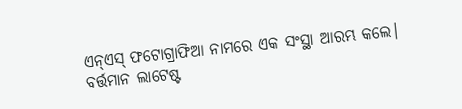ଏନ୍ଏସ୍ ଫଟୋଗ୍ରାଫିଆ ନାମରେ ଏକ ସଂସ୍ଥା ଆରମ୍ଭ କଲେ। ବର୍ତ୍ତମାନ ଲାଟେଷ୍ଟ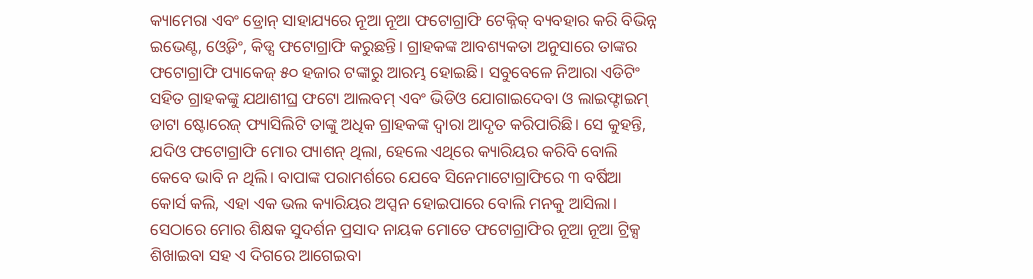କ୍ୟାମେରା ଏବଂ ଡ୍ରୋନ୍ ସାହାଯ୍ୟରେ ନୂଆ ନୂଆ ଫଟୋଗ୍ରାଫି ଟେକ୍ନିକ୍ ବ୍ୟବହାର କରି ବିଭିନ୍ନ ଇଭେଣ୍ଟ, ଓ୍ବେଡିଂ, କିଡ୍ସ ଫଟୋଗ୍ରାଫି କରୁଛନ୍ତି। ଗ୍ରାହକଙ୍କ ଆବଶ୍ୟକତା ଅନୁସାରେ ତାଙ୍କର ଫଟୋଗ୍ରାଫି ପ୍ୟାକେଜ୍ ୫୦ ହଜାର ଟଙ୍କାରୁ ଆରମ୍ଭ ହୋଇଛି। ସବୁବେଳେ ନିଆରା ଏଡିଟିଂ ସହିତ ଗ୍ରାହକଙ୍କୁ ଯଥାଶୀଘ୍ର ଫଟୋ ଆଲବମ୍ ଏବଂ ଭିଡିଓ ଯୋଗାଇଦେବା ଓ ଲାଇଫ୍ଟାଇମ୍ ଡାଟା ଷ୍ଟୋରେଜ୍ ଫ୍ୟାସିଲିଟି ତାଙ୍କୁ ଅଧିକ ଗ୍ରାହକଙ୍କ ଦ୍ୱାରା ଆଦୃତ କରିପାରିଛି। ସେ କୁହନ୍ତି, ଯଦିଓ ଫଟୋଗ୍ରାଫି ମୋର ପ୍ୟାଶନ୍ ଥିଲା, ହେଲେ ଏଥିରେ କ୍ୟାରିୟର କରିବି ବୋଲି କେବେ ଭାବି ନ ଥିଲି। ବାପାଙ୍କ ପରାମର୍ଶରେ ଯେବେ ସିନେମାଟୋଗ୍ରାଫିରେ ୩ ବର୍ଷିଆ କୋର୍ସ କଲି, ଏହା ଏକ ଭଲ କ୍ୟାରିୟର ଅପ୍ସନ ହୋଇପାରେ ବୋଲି ମନକୁ ଆସିଲା। ସେଠାରେ ମୋର ଶିକ୍ଷକ ସୁଦର୍ଶନ ପ୍ରସାଦ ନାୟକ ମୋତେ ଫଟୋଗ୍ରାଫିର ନୂଆ ନୂଆ ଟ୍ରିକ୍ସ ଶିଖାଇବା ସହ ଏ ଦିଗରେ ଆଗେଇବା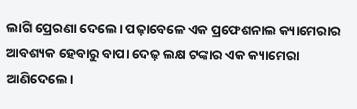ଲାଗି ପ୍ରେରଣା ଦେଲେ। ପଢ଼ାବେଳେ ଏକ ପ୍ରଫେଶନାଲ କ୍ୟାମେରାର ଆବଶ୍ୟକ ହେବାରୁ ବାପା ଦେଢ଼ ଲକ୍ଷ ଟଙ୍କାର ଏକ କ୍ୟାମେରା ଆଣିଦେଲେ।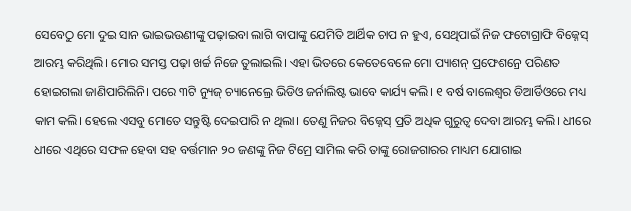ସେବେଠୁ ମୋ ଦୁଇ ସାନ ଭାଇଭଉଣୀଙ୍କୁ ପଢ଼ାଇବା ଲାଗି ବାପାଙ୍କୁ ଯେମିତି ଆର୍ଥିକ ଚାପ ନ ହୁଏ, ସେଥିପାଇଁ ନିଜ ଫଟୋଗ୍ରାଫି ବିଜ୍ନେସ୍ ଆରମ୍ଭ କରିଥିଲି। ମୋର ସମସ୍ତ ପଢ଼ା ଖର୍ଚ୍ଚ ନିଜେ ତୁଲାଇଲି। ଏହା ଭିତରେ କେତେବେଳେ ମୋ ପ୍ୟାଶନ୍ ପ୍ରଫେଶନ୍ରେ ପରିଣତ ହୋଇଗଲା ଜାଣିପାରିଲିନି। ପରେ ୩ଟି ନ୍ୟୁଜ୍ ଚ୍ୟାନେଲ୍ରେ ଭିଡିଓ ଜର୍ନାଲିଷ୍ଟ ଭାବେ କାର୍ଯ୍ୟ କଲି। ୧ ବର୍ଷ ବାଲେଶ୍ୱର ଡିଆର୍ଡିଓରେ ମଧ୍ୟ କାମ କଲି। ହେଲେ ଏସବୁ ମୋତେ ସନ୍ତୁଷ୍ଟି ଦେଇପାରି ନ ଥିଲା। ତେଣୁ ନିଜର ବିଜ୍ନେସ୍ ପ୍ରତି ଅଧିକ ଗୁରୁତ୍ୱ ଦେବା ଆରମ୍ଭ କଲି। ଧୀରେ ଧୀରେ ଏଥିରେ ସଫଳ ହେବା ସହ ବର୍ତ୍ତମାନ ୨୦ ଜଣଙ୍କୁ ନିଜ ଟିମ୍ରେ ସାମିଲ କରି ତାଙ୍କୁ ରୋଜଗାରର ମାଧ୍ୟମ ଯୋଗାଇ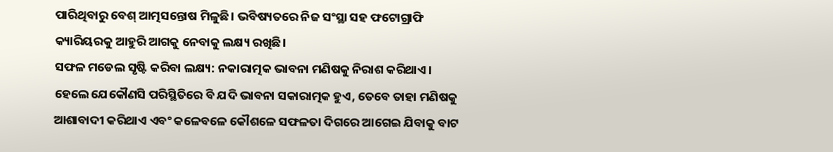ପାରିଥିବାରୁ ବେଶ୍ ଆତ୍ମସନ୍ତୋଷ ମିଳୁଛି। ଭବିଷ୍ୟତରେ ନିଜ ସଂସ୍ଥା ସହ ଫଟୋଗ୍ରାଫି କ୍ୟାରିୟରକୁ ଆହୁରି ଆଗକୁ ନେବାକୁ ଲକ୍ଷ୍ୟ ରଖିଛି।
ସଫଳ ମଡେଲ ସୃଷ୍ଟି କରିବା ଲକ୍ଷ୍ୟ: ନକାରାତ୍ମକ ଭାବନା ମଣିଷକୁ ନିରାଶ କରିଥାଏ। ହେଲେ ଯେକୌଣସି ପରିସ୍ଥିତିରେ ବି ଯଦି ଭାବନା ସକାରାତ୍ମକ ହୁଏ, ତେବେ ତାହା ମଣିଷକୁ ଆଶାବାଦୀ କରିଥାଏ ଏବଂ କଳେବଳେ କୌଶଳେ ସଫଳତା ଦିଗରେ ଆଗେଇ ଯିବାକୁ ବାଟ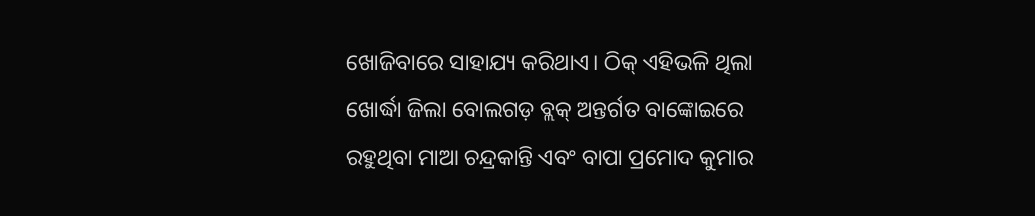ଖୋଜିବାରେ ସାହାଯ୍ୟ କରିଥାଏ। ଠିକ୍ ଏହିଭଳି ଥିଲା ଖୋର୍ଦ୍ଧା ଜିଲା ବୋଲଗଡ଼ ବ୍ଲକ୍ ଅନ୍ତର୍ଗତ ବାଙ୍କୋଇରେ ରହୁଥିବା ମାଆ ଚନ୍ଦ୍ରକାନ୍ତି ଏବଂ ବାପା ପ୍ରମୋଦ କୁମାର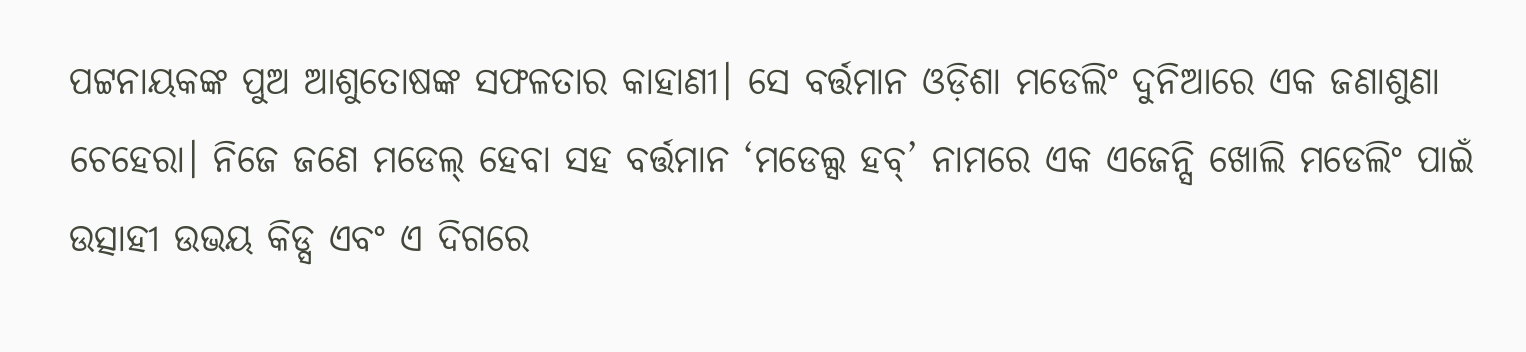ପଟ୍ଟନାୟକଙ୍କ ପୁଅ ଆଶୁତୋଷଙ୍କ ସଫଳତାର କାହାଣୀ। ସେ ବର୍ତ୍ତମାନ ଓଡ଼ିଶା ମଡେଲିଂ ଦୁନିଆରେ ଏକ ଜଣାଶୁଣା ଚେହେରା। ନିଜେ ଜଣେ ମଡେଲ୍ ହେବା ସହ ବର୍ତ୍ତମାନ ‘ମଡେଲ୍ସ ହବ୍’ ନାମରେ ଏକ ଏଜେନ୍ସି ଖୋଲି ମଡେଲିଂ ପାଇଁ ଉତ୍ସାହୀ ଉଭୟ କିଡ୍ସ ଏବଂ ଏ ଦିଗରେ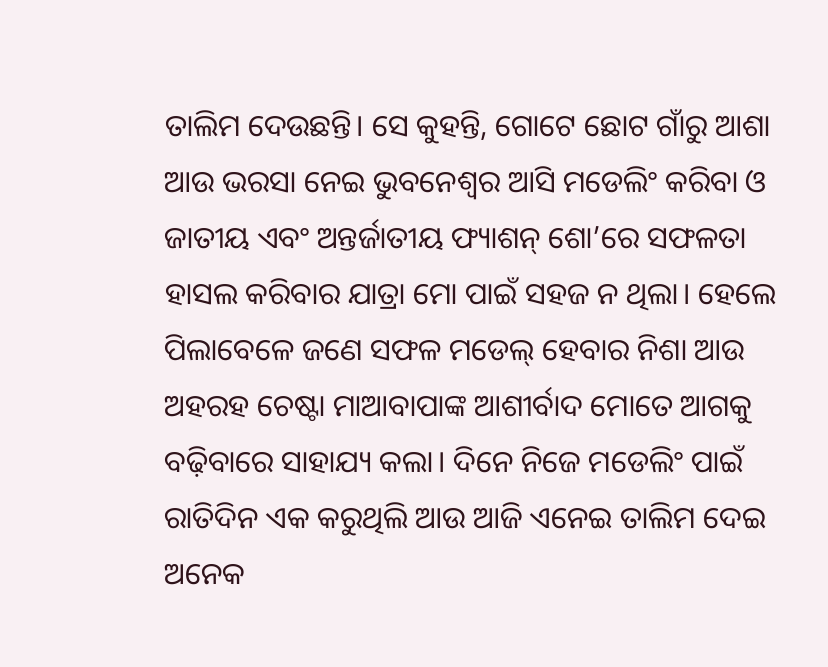ତାଲିମ ଦେଉଛନ୍ତି। ସେ କୁହନ୍ତି, ଗୋଟେ ଛୋଟ ଗାଁରୁ ଆଶା ଆଉ ଭରସା ନେଇ ଭୁବନେଶ୍ବର ଆସି ମଡେଲିଂ କରିବା ଓ ଜାତୀୟ ଏବଂ ଅନ୍ତର୍ଜାତୀୟ ଫ୍ୟାଶନ୍ ଶୋ’ରେ ସଫଳତା ହାସଲ କରିବାର ଯାତ୍ରା ମୋ ପାଇଁ ସହଜ ନ ଥିଲା। ହେଲେ ପିଲାବେଳେ ଜଣେ ସଫଳ ମଡେଲ୍ ହେବାର ନିଶା ଆଉ ଅହରହ ଚେଷ୍ଟା ମାଆବାପାଙ୍କ ଆଶୀର୍ବାଦ ମୋତେ ଆଗକୁ ବଢ଼ିବାରେ ସାହାଯ୍ୟ କଲା। ଦିନେ ନିଜେ ମଡେଲିଂ ପାଇଁ ରାତିଦିନ ଏକ କରୁଥିଲି ଆଉ ଆଜି ଏନେଇ ତାଲିମ ଦେଇ ଅନେକ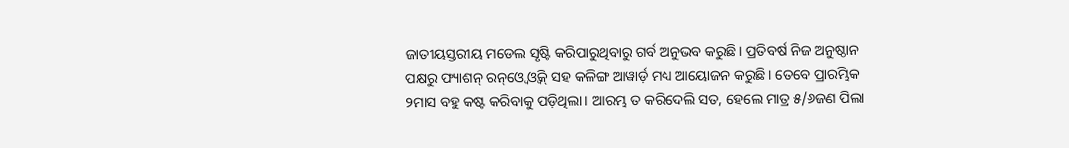ଜାତୀୟସ୍ତରୀୟ ମଡେଲ ସୃଷ୍ଟି କରିପାରୁଥିବାରୁ ଗର୍ବ ଅନୁଭବ କରୁଛି। ପ୍ରତିବର୍ଷ ନିଜ ଅନୁଷ୍ଠାନ ପକ୍ଷରୁ ଫ୍ୟାଶନ୍ ରନ୍ଓ୍ବେ ଓ୍ବିକ୍ ସହ କଳିଙ୍ଗ ଆୱାର୍ଡ଼ ମଧ୍ୟ ଆୟୋଜନ କରୁଛି। ତେବେ ପ୍ରାରମ୍ଭିକ ୨ମାସ ବହୁ କଷ୍ଟ କରିବାକୁ ପଡ଼ିଥିଲା। ଆରମ୍ଭ ତ କରିଦେଲି ସତ, ହେଲେ ମାତ୍ର ୫/୬ଜଣ ପିଲା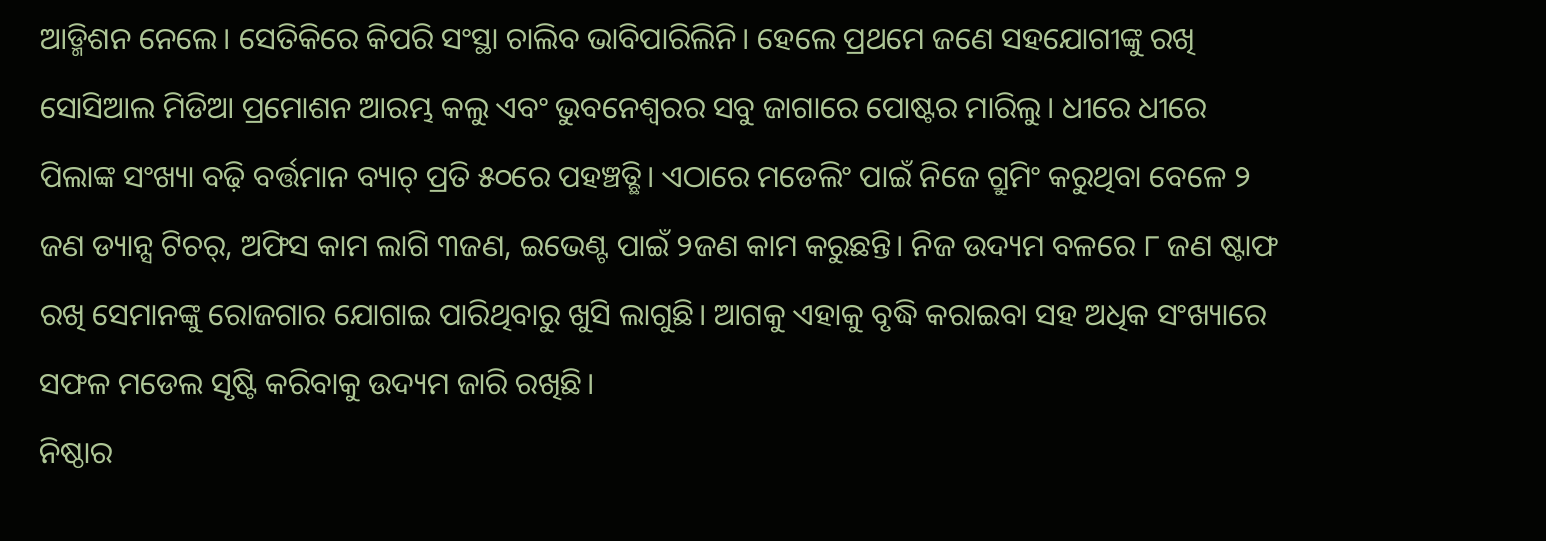ଆଡ୍ମିଶନ ନେଲେ। ସେତିକିରେ କିପରି ସଂସ୍ଥା ଚାଲିବ ଭାବିପାରିଲିନି। ହେଲେ ପ୍ରଥମେ ଜଣେ ସହଯୋଗୀଙ୍କୁ ରଖି ସୋସିଆଲ ମିଡିଆ ପ୍ରମୋଶନ ଆରମ୍ଭ କଲୁ ଏବଂ ଭୁବନେଶ୍ବରର ସବୁ ଜାଗାରେ ପୋଷ୍ଟର ମାରିଲୁ। ଧୀରେ ଧୀରେ ପିଲାଙ୍କ ସଂଖ୍ୟା ବଢ଼ି ବର୍ତ୍ତମାନ ବ୍ୟାଚ୍ ପ୍ରତି ୫୦ରେ ପହଞ୍ଚତ୍ଛି। ଏଠାରେ ମଡେଲିଂ ପାଇଁ ନିଜେ ଗ୍ରୁମିଂ କରୁଥିବା ବେଳେ ୨ ଜଣ ଡ୍ୟାନ୍ସ ଟିଚର୍, ଅଫିସ କାମ ଲାଗି ୩ଜଣ, ଇଭେଣ୍ଟ ପାଇଁ ୨ଜଣ କାମ କରୁଛନ୍ତି। ନିଜ ଉଦ୍ୟମ ବଳରେ ୮ ଜଣ ଷ୍ଟାଫ ରଖି ସେମାନଙ୍କୁ ରୋଜଗାର ଯୋଗାଇ ପାରିଥିବାରୁ ଖୁସି ଲାଗୁଛି। ଆଗକୁ ଏହାକୁ ବୃଦ୍ଧି କରାଇବା ସହ ଅଧିକ ସଂଖ୍ୟାରେ ସଫଳ ମଡେଲ ସୃଷ୍ଟି କରିବାକୁ ଉଦ୍ୟମ ଜାରି ରଖିଛି।
ନିଷ୍ଠାର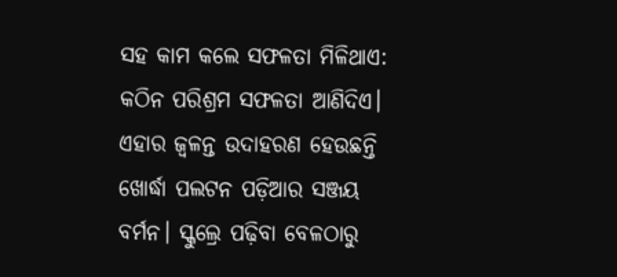ସହ କାମ କଲେ ସଫଳତା ମିଳିଥାଏ: କଠିନ ପରିଶ୍ରମ ସଫଳତା ଆଣିଦିଏ। ଏହାର ଜ୍ବଳନ୍ତ ଉଦାହରଣ ହେଉଛନ୍ତି ଖୋର୍ଦ୍ଧା ପଲଟନ ପଡ଼ିଆର ସଞ୍ଜୟ ବର୍ମନ। ସ୍କୁଲ୍ରେ ପଢ଼ିବା ବେଳଠାରୁ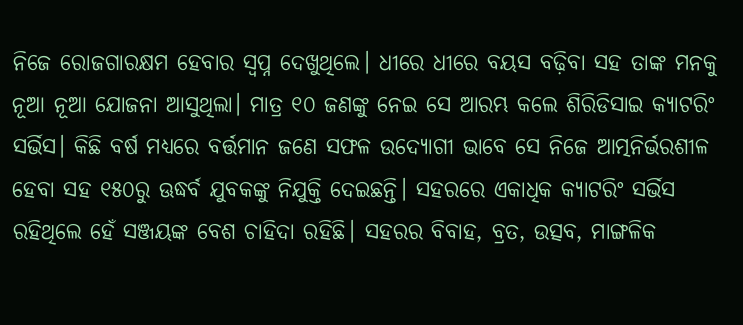ନିଜେ ରୋଜଗାରକ୍ଷମ ହେବାର ସ୍ବପ୍ନ ଦେଖୁଥିଲେ। ଧୀରେ ଧୀରେ ବୟସ ବଢ଼ିବା ସହ ତାଙ୍କ ମନକୁ ନୂଆ ନୂଆ ଯୋଜନା ଆସୁଥିଲା। ମାତ୍ର ୧୦ ଜଣଙ୍କୁ ନେଇ ସେ ଆରମ୍ଭ କଲେ ଶିରିଡିସାଇ କ୍ୟାଟରିଂ ସର୍ଭିସ। କିଛି ବର୍ଷ ମଧ୍ୟରେ ବର୍ତ୍ତମାନ ଜଣେ ସଫଳ ଉଦ୍ୟୋଗୀ ଭାବେ ସେ ନିଜେ ଆତ୍ମନିର୍ଭରଶୀଳ ହେବା ସହ ୧୫୦ରୁ ଊଦ୍ଧର୍ବ ଯୁବକଙ୍କୁ ନିଯୁକ୍ତି ଦେଇଛନ୍ତି। ସହରରେ ଏକାଧିକ କ୍ୟାଟରିଂ ସର୍ଭିସ ରହିଥିଲେ ହେଁ ସଞ୍ଜୟଙ୍କ ବେଶ ଚାହିଦା ରହିଛି। ସହରର ବିବାହ, ବ୍ରତ, ଉତ୍ସବ, ମାଙ୍ଗଳିକ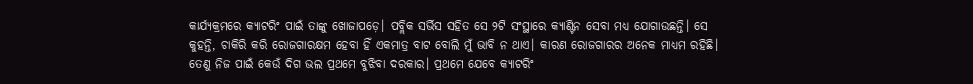କାର୍ଯ୍ୟକ୍ରମରେ କ୍ୟାଟରିଂ ପାଇଁ ତାଙ୍କୁ ଖୋଜାପଡ଼େ। ପବ୍ଲିକ ସର୍ଭିସ ସହିତ ସେ ୨ଟି ସଂସ୍ଥାରେ କ୍ୟାଣ୍ଟିନ ସେବା ମଧ୍ୟ ଯୋଗାଉଛନ୍ତି। ସେ କୁହନ୍ତି, ଚାକିରି କରି ରୋଜଗାରକ୍ଷମ ହେବା ହିଁ ଏକମାତ୍ର ବାଟ ବୋଲି ମୁଁ ଭାବି ନ ଥାଏ। କାରଣ ରୋଜଗାରର ଅନେକ ମାଧ୍ୟମ ରହିଛି। ତେଣୁ ନିଜ ପାଇଁ କେଉଁ ଦିଗ ଭଲ ପ୍ରଥମେ ବୁଝିବା ଦରକାର। ପ୍ରଥମେ ଯେବେ କ୍ୟାଟରିଂ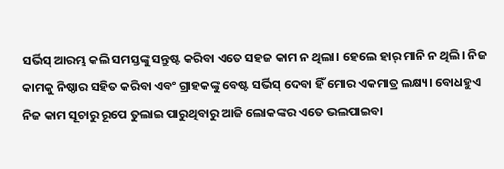ସର୍ଭିସ୍ ଆରମ୍ଭ କଲି ସମସ୍ତଙ୍କୁ ସନ୍ତୁଷ୍ଟ କରିବା ଏତେ ସହଜ କାମ ନ ଥିଲା। ହେଲେ ହାର୍ ମାନି ନ ଥିଲି। ନିଜ କାମକୁ ନିଷ୍ଠାର ସହିତ କରିବା ଏବଂ ଗ୍ରାହକଙ୍କୁ ବେଷ୍ଟ ସର୍ଭିସ୍ ଦେବା ହିଁ ମୋର ଏକମାତ୍ର ଲକ୍ଷ୍ୟ। ବୋଧହୁଏ ନିଜ କାମ ସୂଚାରୁ ରୂପେ ତୁଲାଇ ପାରୁଥିବାରୁ ଆଜି ଲୋକଙ୍କର ଏତେ ଭଲପାଇବା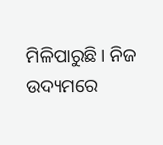ମିଳିପାରୁଛି। ନିଜ ଉଦ୍ୟମରେ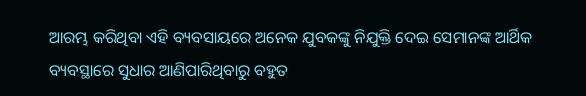ଆରମ୍ଭ କରିଥିବା ଏହି ବ୍ୟବସାୟରେ ଅନେକ ଯୁବକଙ୍କୁ ନିଯୁକ୍ତି ଦେଇ ସେମାନଙ୍କ ଆର୍ଥିକ ବ୍ୟବସ୍ଥାରେ ସୁଧାର ଆଣିପାରିଥିବାରୁ ବହୁତ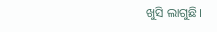ଖୁସି ଲାଗୁଛି।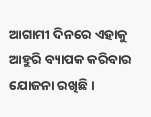ଆଗାମୀ ଦିନରେ ଏହାକୁ ଆହୁରି ବ୍ୟାପକ କରିବାର ଯୋଜନା ରଖିଛି।